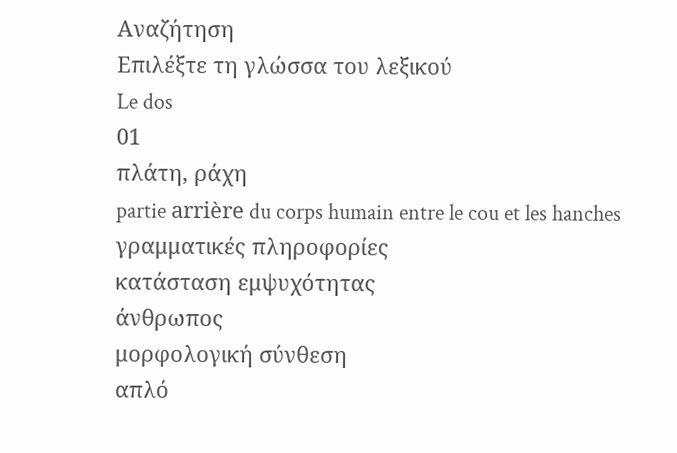Αναζήτηση
Επιλέξτε τη γλώσσα του λεξικού
Le dos
01
πλάτη, ράχη
partie arrière du corps humain entre le cou et les hanches
γραμματικές πληροφορίες
κατάσταση εμψυχότητας
άνθρωπος
μορφολογική σύνθεση
απλό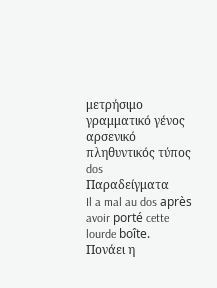μετρήσιμο
γραμματικό γένος
αρσενικό
πληθυντικός τύπος
dos
Παραδείγματα
Il a mal au dos après avoir porté cette lourde boîte.
Πονάει η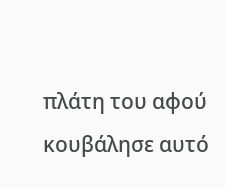πλάτη του αφού κουβάλησε αυτό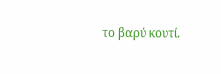το βαρύ κουτί.